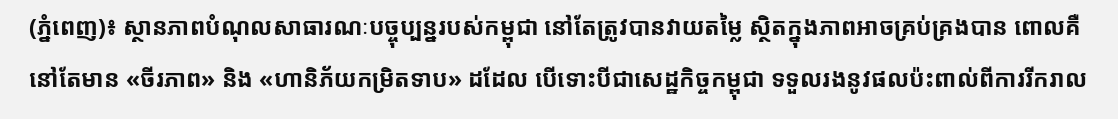(ភ្នំពេញ)៖ ស្ថានភាពបំណុលសាធារណៈបច្ចុប្បន្នរបស់កម្ពុជា នៅតែត្រូវបានវាយតម្លៃ ស្ថិតក្នុងភាពអាចគ្រប់គ្រងបាន ពោលគឺ នៅតែមាន «ចីរភាព» និង «ហានិភ័យកម្រិតទាប» ដដែល បើទោះបីជាសេដ្ឋកិច្ចកម្ពុជា ទទួលរងនូវផលប៉ះពាល់ពីការរីករាល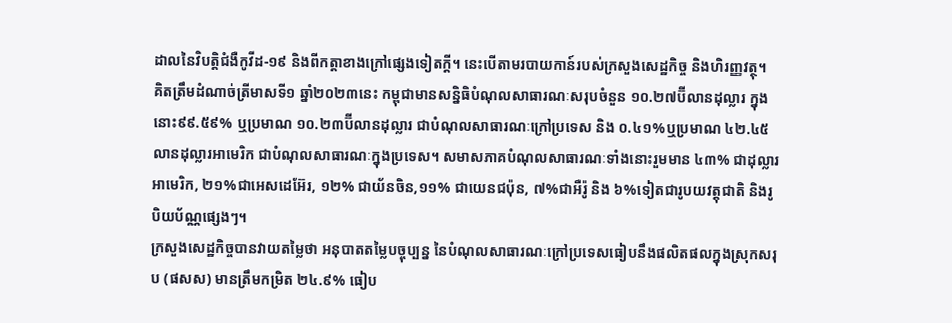ដាលនៃវិបត្តិជំងឺកូវីដ-១៩ និងពីកត្តាខាងក្រៅផ្សេងទៀតក្តី។ នេះបើតាមរបាយកាន៍របស់ក្រសួងសេដ្ឋកិច្ច និងហិរញ្ញវត្ថុ។
គិតត្រឹមដំណាច់ត្រីមាសទី១ ឆ្នាំ២០២៣នេះ កម្ពុជាមានសន្និធិបំណុលសាធារណៈសរុបចំនួន ១០.២៧ប៊ីលានដុល្លារ ក្នុងនោះ៩៩.៥៩% ឬប្រមាណ ១០.២៣ប៊ីលានដុល្លារ ជាបំណុលសាធារណៈក្រៅប្រទេស និង ០.៤១%ឬប្រមាណ ៤២.៤៥ លានដុល្លារអាមេរិក ជាបំណុលសាធារណៈក្នុងប្រទេស។ សមាសភាគបំណុលសាធារណៈទាំងនោះរួមមាន ៤៣% ជាដុល្លារអាមេរិក, ២១%ជាអេសដេអ៊ែរ, ១២% ជាយ័នចិន,១១% ជាយេនជប៉ុន, ៧%ជាអឺរ៉ូ និង ៦%ទៀតជារូបយវត្ដុជាតិ និងរូបិយប័ណ្ណផ្សេងៗ។
ក្រសួងសេដ្ឋកិច្ចបានវាយតម្លៃថា អនុបាតតម្លៃបច្ចុប្បន្ន នៃបំណុលសាធារណៈក្រៅប្រទេសធៀបនឹងផលិតផលក្នុងស្រុកសរុប (ផសស) មានត្រឹមកម្រិត ២៤.៩% ធៀប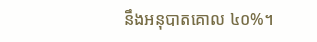នឹងអនុបាតគោល ៤០%។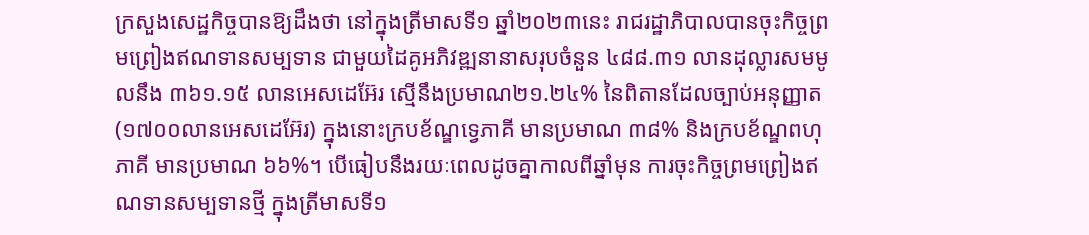ក្រសួងសេដ្ឋកិច្ចបានឱ្យដឹងថា នៅក្នុងត្រីមាសទី១ ឆ្នាំ២០២៣នេះ រាជរដ្ឋាភិបាលបានចុះកិច្ចព្រមព្រៀងឥណទានសម្បទាន ជាមួយដៃគូអភិវឌ្ឍនានាសរុបចំនួន ៤៨៨.៣១ លានដុល្លារសមមូលនឹង ៣៦១.១៥ លានអេសដេអ៊ែរ ស្មើនឹងប្រមាណ២១.២៤% នៃពិតានដែលច្បាប់អនុញ្ញាត (១៧០០លានអេសដេអ៊ែរ) ក្នុងនោះក្របខ័ណ្ឌទ្វេភាគី មានប្រមាណ ៣៨% និងក្របខ័ណ្ឌពហុភាគី មានប្រមាណ ៦៦%។ បើធៀបនឹងរយៈពេលដូចគ្នាកាលពីឆ្នាំមុន ការចុះកិច្ចព្រមព្រៀងឥណទានសម្បទានថ្មី ក្នុងត្រីមាសទី១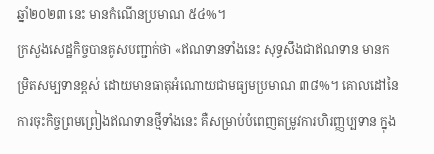ឆ្នាំ២០២៣ នេះ មានកំណើនប្រមាណ ៥៤%។
ក្រសួងសេដ្ឋកិច្ចបានគូសបញ្ជាក់ថា «ឥណទានទាំងនេះ សុទ្ធសឹងជាឥណទាន មានកម្រិតសម្បទានខ្ពស់ ដោយមានធាតុអំណោយជាមធ្យមប្រមាណ ៣៨%។ គោលដៅនៃការចុះកិច្ចព្រមព្រៀងឥណទានថ្មីទាំងនេះ គឺសម្រាប់បំពេញតម្រូវការហិរញ្ញប្បទាន ក្នុង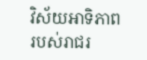វិស័យអាទិភាពរបស់រាជរ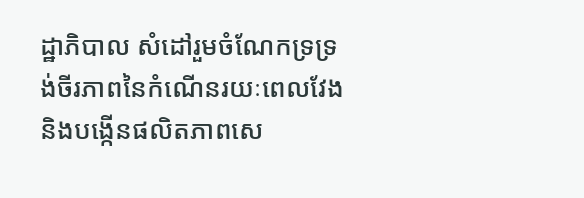ដ្ឋាភិបាល សំដៅរួមចំណែកទ្រទ្រង់ចីរភាពនៃកំណើនរយៈពេលវែង និងបង្កើនផលិតភាពសេ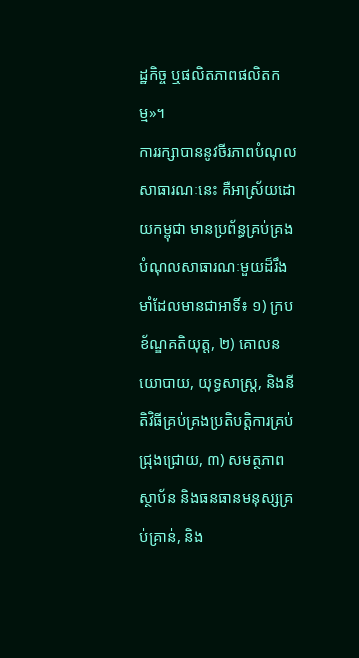ដ្ឋកិច្ច ឬផលិតភាពផលិតកម្ម»។
ការរក្សាបាននូវចីរភាពបំណុលសាធារណៈនេះ គឺអាស្រ័យដោយកម្ពុជា មានប្រព័ន្ធគ្រប់គ្រងបំណុលសាធារណៈមួយដ៏រឹងមាំដែលមានជាអាទិ៍៖ ១) ក្របខ័ណ្ឌគតិយុត្ត, ២) គោលនយោបាយ, យុទ្ធសាស្ត្រ, និងនីតិវិធីគ្រប់គ្រងប្រតិបត្តិការគ្រប់ជ្រុងជ្រោយ, ៣) សមត្ថភាពស្ថាប័ន និងធនធានមនុស្សគ្រប់គ្រាន់, និង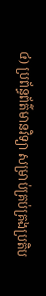៤) ប្រព័ន្ធព័ត៌មានវិទ្យា សម្រាប់គ្រប់គ្រងប្រតិប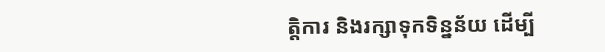ត្តិការ និងរក្សាទុកទិន្នន័យ ដើម្បី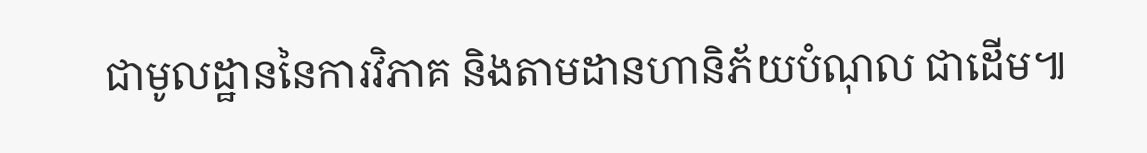ជាមូលដ្ឋាននៃការវិភាគ និងតាមដានហានិភ័យបំណុល ជាដើម៕